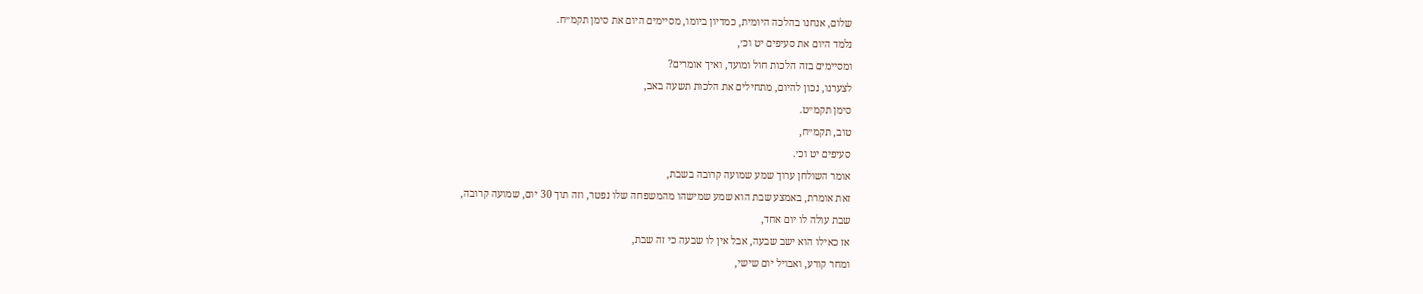שלום, אנחנו בהלכה היומית, כמדיון ביומו, מסיימים היום את סימן תקמ״ח.
נלמד היום את סעיפים יט וכ׳,
ומסיימים בזה הלכות חול ומועד, ואיך אומרים?
לצערנו, נכון להיום, מתחילים את הלכות תשעה באב,
סימן תקמ״ט.
טוב, תקמ״ח,
סעיפים יט וכ׳.
אומר השולחן ערוך שמע שמועה קרובה בשבת,
זאת אומרת, באמצע שבת הוא שמע שמישהו מהמשפחה שלו נפטר, וזה תוך 30 יום, שמועה קרובה,
שבת עולה לו יום אחד,
אז כאילו הוא ישב שבעה, אבל אין לו שבעה כי זה שבת,
ומחר קורע, ואבויל יום שישי,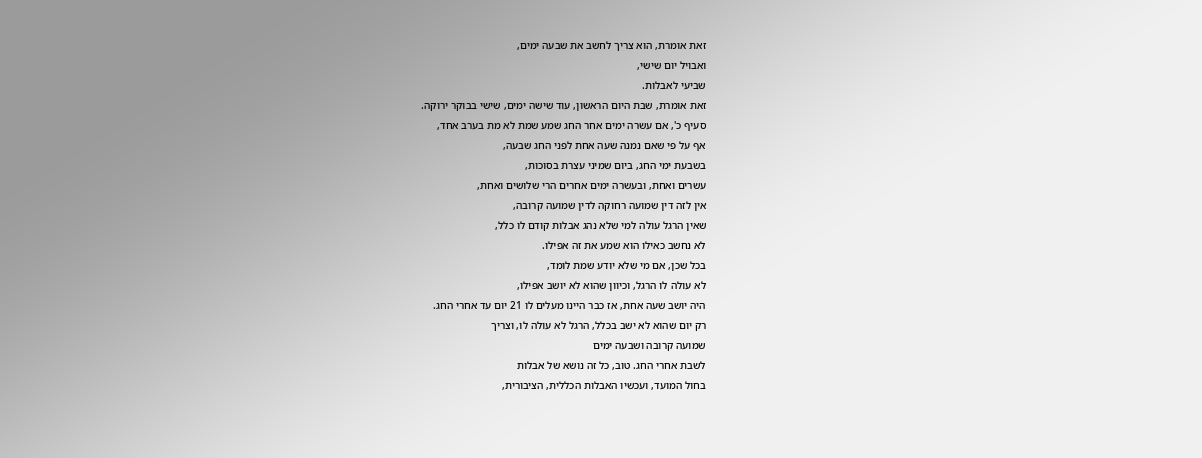זאת אומרת, הוא צריך לחשב את שבעה ימים,
ואבויל יום שישי,
שביעי לאבלות.
זאת אומרת, שבת היום הראשון, עוד שישה ימים, שישי בבוקר ירוקה.
סעיף כ', אם עשרה ימים אחר החג שמע שמת לא מת בערב אחד,
אף על פי שאם נמנה שעה אחת לפני החג שבעה,
בשבעת ימי החג, ביום שמיני עצרת בסוכות,
עשרים ואחת, ובעשרה ימים אחרים הרי שלושים ואחת,
אין לזה דין שמועה רחוקה לדין שמועה קרובה,
שאין הרגל עולה למי שלא נהג אבלות קודם לו כלל,
לא נחשב כאילו הוא שמע את זה אפילו.
בכל שכן, אם מי שלא יודע שמת לומד,
לא עולה לו הרגל, וכיוון שהוא לא יושב אפילו,
היה יושב שעה אחת, אז כבר היינו מעלים לו 21 יום עד אחרי החג.
רק יום שהוא לא ישב בכלל, הרגל לא עולה לו, וצריך
שמועה קרובה ושבעה ימים
לשבת אחרי החג. טוב, כל זה נושא של אבלות
בחול המועד, ועכשיו האבלות הכללית, הציבורית,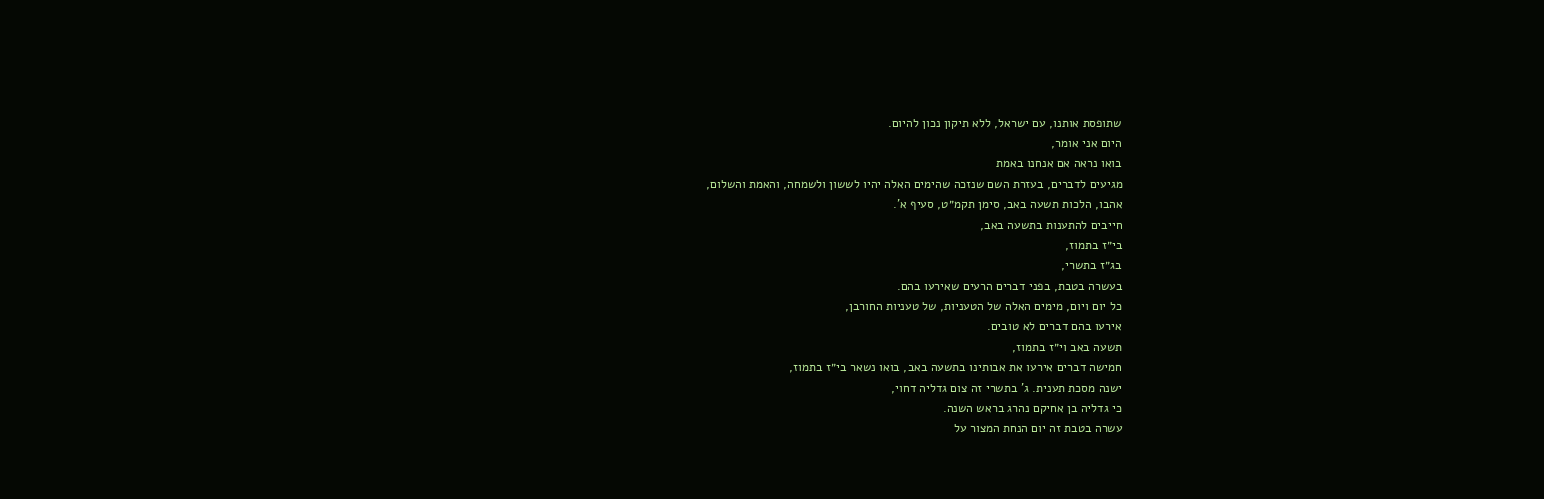שתופסת אותנו, עם ישראל, ללא תיקון נכון להיום.
היום אני אומר,
בואו נראה אם אנחנו באמת
מגיעים לדברים, בעזרת השם שנזכה שהימים האלה יהיו לששון ולשמחה, והאמת והשלום,
אהבו, הלכות תשעה באב, סימן תקמ״ט, סעיף א'.
חייבים להתענות בתשעה באב,
בי״ז בתמוז,
בג״ז בתשרי,
בעשרה בטבת, בפני דברים הרעים שאירעו בהם.
כל יום ויום, מימים האלה של הטעניות, של טעניות החורבן,
אירעו בהם דברים לא טובים.
תשעה באב וי״ז בתמוז,
חמישה דברים אירעו את אבותינו בתשעה באב, בואו נשאר בי״ז בתמוז,
ישנה מסכת תענית. ג' בתשרי זה צום גדליה דחוי,
כי גדליה בן אחיקם נהרג בראש השנה.
עשרה בטבת זה יום הנחת המצור על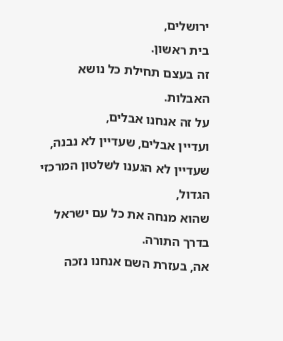ירושלים,
בית ראשון.
זה בעצם תחילת כל נושא האבלות.
על זה אנחנו אבלים,
ועדיין אבלים, שעדיין לא נבנה,
שעדיין לא הגענו לשלטון המרכזי הגדול,
שהוא מנחה את כל עם ישראל בדרך התורה.
אה, בעזרת השם אנחנו נזכה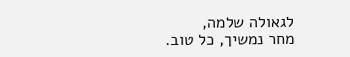לגאולה שלמה,
מחר נמשיך, כל טוב.